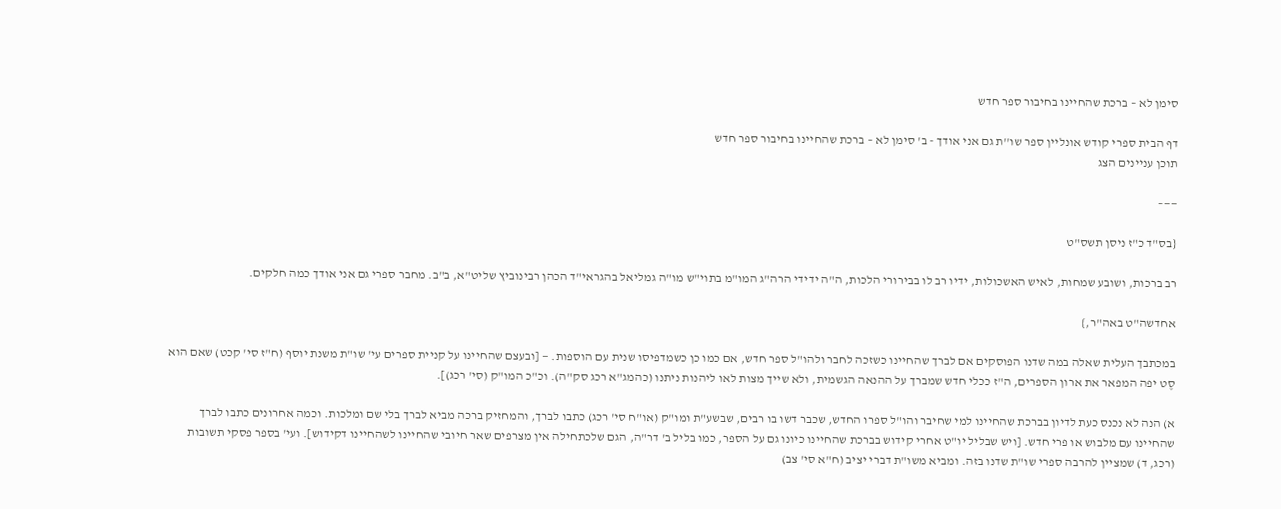סימן לא – ברכת שהחיינו בחיבור ספר חדש

דף הבית ספרי קודש אונליין ספר שו''ת גם אני אודך - ב' סימן לא – ברכת שהחיינו בחיבור ספר חדש
תוכן עניינים הצג

——–

{בס"ד כ"ז ניסן תשס"ט

רב ברכות, ושובע שמחות, לאיש האשכולות, ידיו רב לו בבירורי הלכות, ה"ה ידידי הרה"ג המו"מ בתוי"ש מו"ה גמליאל בהגראי"ד הכהן רבינוביץ שליט"א, ב"ב. מחבר ספרי גם אני אודך כמה חלקים.

אחדשה"ט באה"ר,}

במכתבך העלית שאלה במה שדנו הפוסקים אם לברך שהחיינו כשזכה לחבר ולהו"ל ספר חדש, אם כמו כן כשמדפיסו שנית עם הוספות. — [ובעצם שהחיינו על קניית ספרים עי' שו"ת משנת יוסף (ח"ז סי' קכט) שאם הוא סֶט יפה המפאר את ארון הספרים, ה"ז ככלי חדש שמברך על ההנאה הגשמית, ולא שייך מצות לאו ליהנות ניתנו (כהמג"א רכג סק"ה). וכ"כ המו"ק (סי' רכג)].

א) הנה לא נכנס כעת לדיון בברכת שהחיינו למי שחיבר והו"ל ספרו החדש, שכבר דשו בו רבים, שבשע"ת ומו"ק (או"ח סי' רכג) כתבו לברך, והמחזיק ברכה מביא לברך בלי שם ומלכות. וכמה אחרונים כתבו לברך שהחיינו עם מלבוש או פרי חדש. [ויש שבליל יו"ט אחרי קידוש בברכת שהחיינו כיונו גם על הספר, כמו בליל ב' דר"ה, הגם שלכתחילה אין מצרפים שאר חיובי שהחיינו לשהחיינו דקידוש]. ועי' בספר פסקי תשובות (רכג, ד) שמציין להרבה ספרי שו"ת שדנו בזה. ומביא משו"ת דברי יציב (ח"א סי' צב)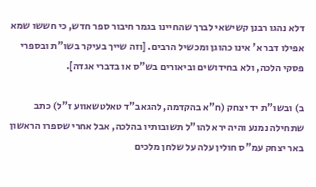דלא נהגו רבנן קשישאי לברך שהחיינו בגמר חיבור ספר חדש, כי חששו שמא אפילו דבר א' אינו כהוגן ומכשיל הרבים. [וזה שייך בעיקר בשו"ת ובספרי פסקי הלכה, ולא בחידושים וביאורים בש"ס או בדברי אגדה].

ב) ובשו"ת יד יצחק (ח"א בהקדמה, להגאב"ד טאלטשאווע ז"ל) כתב שתחילה נמנע והיה ירא להו"ל תשובותיו בהלכה, אבל אחרי שספרו הראשון באר יצחק עמ"ס חולין עלה על שלחן מלכים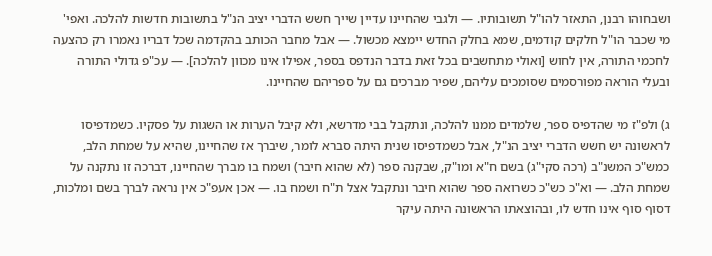ושבחוהו רבנן, התאזר להו"ל תשובותיו. — ולגבי שהחיינו עדיין שייך חשש הדברי יציב הנ"ל בתשובות חדשות להלכה. ואפי' מי שכבר הו"ל חלקים קודמים, שמא בחלק החדש יימצא מכשול. — אבל מחבר הכותב בהקדמה שכל דבריו נאמרו רק כהצעה לחכמי התורה, אין לחוש [ואולי מתחשבים בכל זאת בדבר הנדפס בספר, אפילו אינו מכוון להלכה]. — עכ"פ גדולי התורה ובעלי הוראה מפורסמים שסומכים עליהם, שפיר מברכים גם על ספריהם שהחיינו.

ג) ולפ"ז מי שהדפיס ספר, שלמדים ממנו להלכה, ונתקבל בבי מדרשא, ולא קיבל הערות או השגות על פסקיו. כשמדפיסו לראשונה יש חשש הדברי יציב הנ"ל, אבל כשמדפיסו שנית היתה סברא לומר, שיברך אז שהחיינו, שהיא על שמחת הלב, כמש"כ המשנ"ב (רכה סקי"ג) בשם ח"א ומו"ק, שבקנה ספר (לא שהוא חיבר) ושמח בו מברך שהחיינו, דברכה זו נתקנה על שמחת הלב. — וא"כ כש"כ כשרואה ספר שהוא חיבר ונתקבל אצל ת"ח ושמח בו. — אכן אעפ"כ אין נראה לברך בשם ומלכות, דסוף סוף אינו חדש לו, ובהוצאתו הראשונה היתה עיקר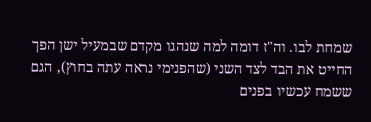שמחת לבו. וה"ז דומה למה שנהגו מקדם שבמעיל ישן הפך החייט את הבד לצד השני (שהפנימי נראה עתה בחוץ), הגם ששמח עכשיו בפנים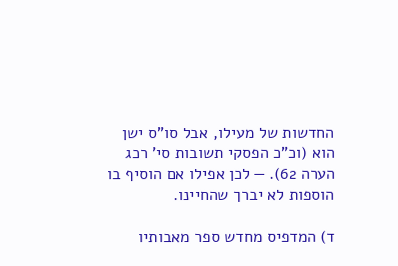החדשות של מעילו, אבל סו"ס ישן הוא (וכ"כ הפסקי תשובות סי' רכג הערה 62). — לכן אפילו אם הוסיף בו הוספות לא יברך שהחיינו.

ד) המדפיס מחדש ספר מאבותיו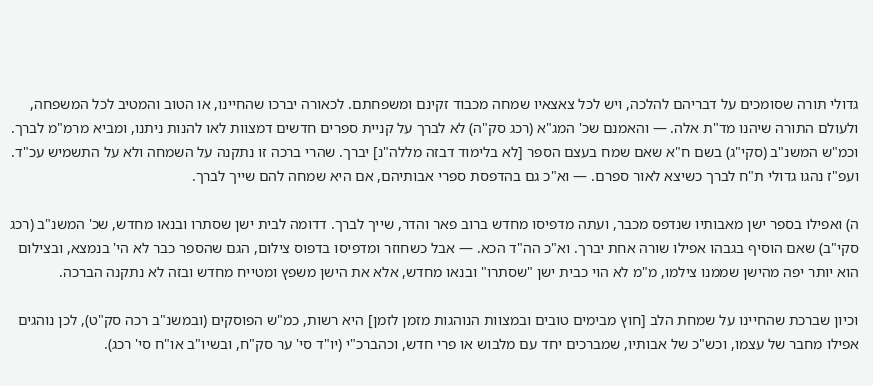גדולי תורה שסומכים על דבריהם להלכה, ויש לכל צאצאיו שמחה מכבוד זקינם ומשפחתם. לכאורה יברכו שהחיינו, או הטוב והמטיב לכל המשפחה, ולעולם התורה שיהנו מד"ת אלה. — והאמנם שכ' המג"א (רכג סק"ה) לא לברך על קניית ספרים חדשים דמצוות לאו להנות ניתנו, ומביא מרמ"מ לברך. וכמ"ש המשנ"ב (סקי"ג) בשם ח"א שאם שמח בעצם הספר [לא בלימוד דבזה מללה"נ] יברך. שהרי ברכה זו נתקנה על השמחה ולא על התשמיש עכ"ד. ועפ"ז נהגו גדולי ת"ח לברך כשיצא לאור ספרם. — וא"כ גם בהדפסת ספרי אבותיהם, אם היא שמחה להם שייך לברך.

ה) ואפילו בספר ישן מאבותיו שנדפס מכבר, ועתה מדפיסו מחדש ברוב פאר והדר, שייך לברך. דדומה לבית ישן שסתרו ובנאו מחדש, שכ' המשנ"ב (רכג סקי"ב) שאם הוסיף בגבהו אפילו שורה אחת יברך. וא"כ הה"ד הכא. — אבל כשחוזר ומדפיסו בדפוס צילום, הגם שהספר כבר לא הי' בנמצא, ובצילום הוא יותר יפה מהישן שממנו צילמו, מ"מ לא הוי כבית ישן "שסתרו" ובנאו מחדש, אלא את הישן משפץ ומטייח מחדש ובזה לא נתקנה הברכה.

וכיון שברכת שהחיינו על שמחת הלב [חוץ מבימים טובים ובמצוות הנוהגות מזמן לזמן] היא רשות, כמ"ש הפוסקים (ובמשנ"ב רכה סק"ט), לכן נוהגים אפילו מחבר של עצמו, וכש"כ של אבותיו, שמברכים יחד עם מלבוש או פרי חדש, וכהברכ"י (יו"ד סי' ער סק"ח, ובשיו"ב או"ח סי' רכג).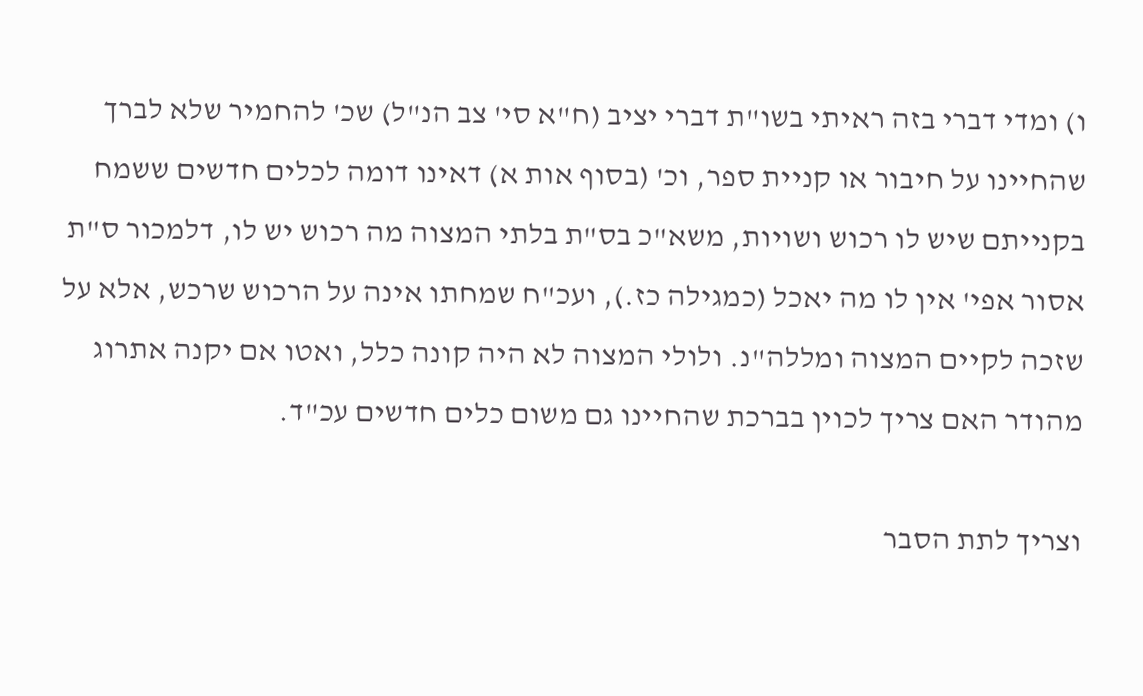ו) ומדי דברי בזה ראיתי בשו"ת דברי יציב (ח"א סי' צב הנ"ל) שכ' להחמיר שלא לברך שהחיינו על חיבור או קניית ספר, וכ' (בסוף אות א) דאינו דומה לכלים חדשים ששמח בקנייתם שיש לו רכוש ושויות, משא"כ בס"ת בלתי המצוה מה רכוש יש לו, דלמכור ס"ת אסור אפי' אין לו מה יאכל (כמגילה כז.), ועכ"ח שמחתו אינה על הרכוש שרכש, אלא על שזכה לקיים המצוה ומללה"נ. ולולי המצוה לא היה קונה כלל, ואטו אם יקנה אתרוג מהודר האם צריך לכוין בברכת שהחיינו גם משום כלים חדשים עכ"ד.

וצריך לתת הסבר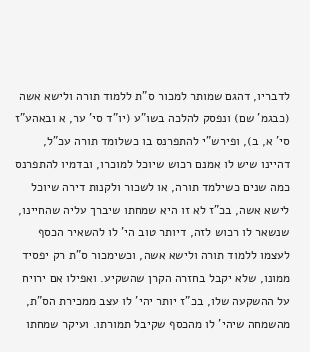לדבריו, דהגם שמותר למכור ס"ת ללמוד תורה ולישא אשה (כבגמ' שם) ונפסק להלכה בשו"ע (יו"ד סי' ער, א ובאהע"ז סי' א, ב), ופירש"י להתפרנס בו כשלומד תורה עכ"ל, דהיינו שיש לו אמנם רכוש שיוכל למוכרו, ובדמיו להתפרנס כמה שנים כשילמד תורה, או לשכור ולקנות דירה שיוכל לישא אשה, בכ"ז לא זו היא שמחתו שיברך עליה שהחיינו, שנשאר לו רכוש לזה, דיותר טוב הי' לו להשאיר הכסף לעצמו ללמוד תורה ולישא אשה, וכשימכור ס"ת רק יפסיד ממונו, שלא יקבל בחזרה הקרן שהשקיע. ואפילו אם ירויח על ההשקעה שלו, בכ"ז יותר יהי' לו עצב ממכירת הס"ת, מהשמחה שיהי' לו מהכסף שקיבל תמורתו. ועיקר שמחתו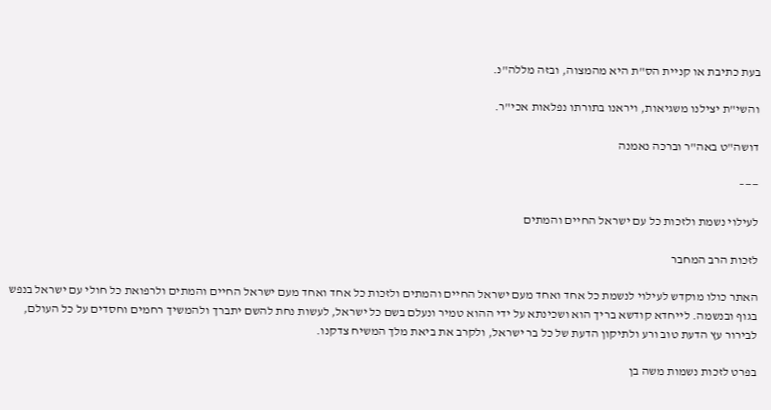בעת כתיבת או קניית הס"ת היא מהמצוה, ובזה מללה"נ.

והשי"ת יצילנו משגיאות, ויראנו בתורתו נפלאות אכי"ר.

דושה"ט באה"ר וברכה נאמנה

——–

לעילוי נשמת ולזכות כל עם ישראל החיים והמתים

לזכות הרב המחבר

האתר כולו מוקדש לעילוי לנשמת כל אחד ואחד מעם ישראל החיים והמתים ולזכות כל אחד ואחד מעם ישראל החיים והמתים ולרפואת כל חולי עם ישראל בנפש בגוף ובנשמה. לייחדא קודשא בריך הוא ושכינתא על ידי ההוא טמיר ונעלם בשם כל ישראל, לעשות נחת להשם יתברך ולהמשיך רחמים וחסדים על כל העולם, לבירור עץ הדעת טוב ורע ולתיקון הדעת של כל בר ישראל, ולקרב את ביאת מלך המשיח צדקנו.

בפרט לזכות נשמות משה בן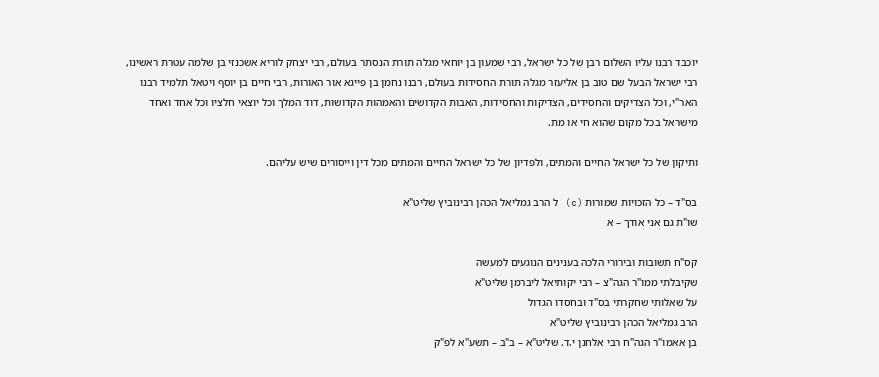יוכבד רבנו עליו השלום רבן של כל ישראל, רבי שמעון בן יוחאי מגלה תורת הנסתר בעולם, רבי יצחק לוריא אשכנזי בן שלמה עטרת ראשינו, רבי ישראל הבעל שם טוב בן אליעזר מגלה תורת החסידות בעולם, רבנו נחמן בן פייגא אור האורות, רבי חיים בן יוסף ויטאל תלמיד רבנו האר"י, וכל הצדיקים והחסידים, הצדיקות והחסידות, האבות הקדושים והאמהות הקדושות, דוד המלך וכל יוצאי חלציו וכל אחד ואחד מישראל בכל מקום שהוא חי או מת.

ותיקון של כל ישראל החיים והמתים, ולפדיון של כל ישראל החיים והמתים מכל דין וייסורים שיש עליהם.

בס"ד – כל הזכויות שמורות (c) ל הרב גמליאל הכהן רבינוביץ שליט"א
שו"ת גם אני אודך – א

קס"ח תשובות ובירורי הלכה בענינים הנוגעים למעשה
שקיבלתי ממו"ר הגה"צ – רבי יקותיאל ליברמן שליט"א
על שאלותי שחקרתי בס"ד ובחסדו הגדול
הרב גמליאל הכהן רבינוביץ שליט"א
בן אאמו"ר הגה"ח רבי אלחנן י.ד. שליט"א – ב"ב – תשע"א לפ"ק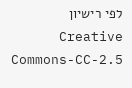לפי רישיון  Creative Commons-CC-2.5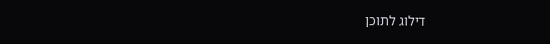דילוג לתוכן